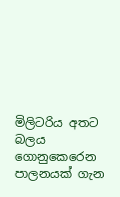මිලිටරිය අතට බලය ගොනුකෙරෙන පාලනයක් ගැන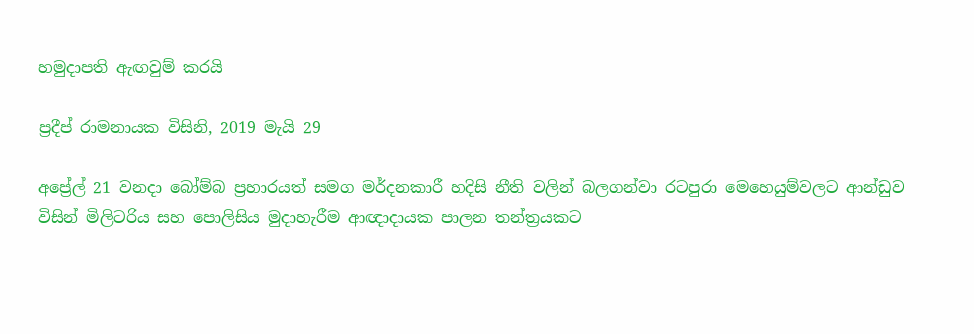හමුදාපති ඇඟවුම් කරයි

ප්‍රදීප් රාමනායක විසිනි, 2019 මැයි 29

අප්‍රේල් 21 වනදා බෝම්බ ප්‍රහාරයත් සමග මර්දනකාරී හදිසි නීති වලින් බලගන්වා රටපුරා මෙහෙයුම්වලට ආන්ඩුව විසින් මිලිටරිය සහ පොලිසිය මුදාහැරීම ආඥාදායක පාලන තන්ත්‍රයකට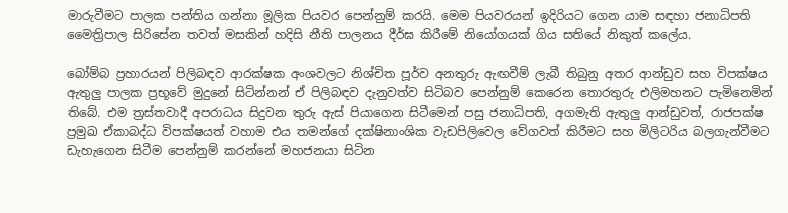මාරුවීමට පාලක පන්තිය ගන්නා මූලික පියවර පෙන්නුම් කරයි. මෙම පියවරයන් ඉදිරියට ගෙන යාම සඳහා ජනාධිපති මෛත්‍රිපාල සිරිසේන තවත් මසකින් හදිසි නීති පාලනය දීර්ඝ කිරීමේ නියෝගයක් ගිය සතියේ නිකුත් කලේය.

බෝම්බ ප්‍රහාරයන් පිලිබඳව ආරක්ෂක අංශවලට නිශ්චිත පූර්ව අනතුරු ඇඟවීම් ලැබී තිබුනු අතර ආන්ඩුව සහ විපක්ෂය ඇතුලු පාලක ප්‍රභූවේ මුදුනේ සිටින්නන් ඒ පිලිබඳව දැනුවත්ව සිටිබව පෙන්නුම් කෙරෙන තොරතුරු එලිමහනට පැමිනෙමින් තිබේ. එම ත්‍රස්තවාදී අපරාධය සිදුවන තුරු ඇස් පියාගෙන සිටීමෙන් පසු ජනාධිපති, අගමැති ඇතුලු ආන්ඩුවත්, රාජපක්ෂ ප්‍රමුඛ ඒකාබද්ධ විපක්ෂයත් වහාම එය තමන්ගේ දක්ෂිනාංශික වැඩපිලිවෙල වේගවත් කිරීමට සහ මිලිටරිය බලගැන්වීමට ඩැහැගෙන සිටීම පෙන්නුම් කරන්නේ මහජනයා සිටින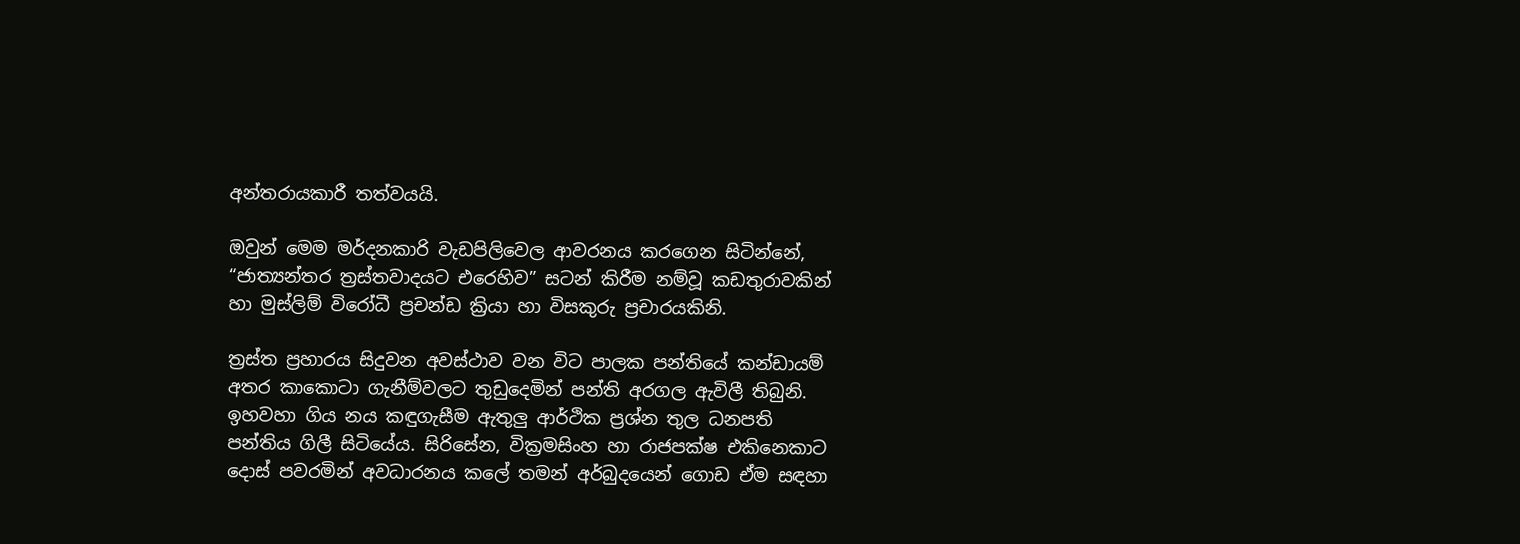අන්තරායකාරී තත්වයයි.

ඔවුන් මෙම මර්දනකාරි වැඩපිලිවෙල ආවරනය කරගෙන සිටින්නේ, “ජාත්‍යන්තර ත්‍රස්තවාදයට එරෙහිව” සටන් කිරීම නම්වූ කඩතුරාවකින් හා මුස්ලිම් විරෝධී ප්‍රචන්ඩ ක්‍රියා හා විසකුරු ප්‍රචාරයකිනි.

ත්‍රස්ත ප්‍රහාරය සිදුවන අවස්ථාව වන විට පාලක පන්තියේ කන්ඩායම් අතර කාකොටා ගැනීම්වලට තුඩුදෙමින් පන්ති අරගල ඇවිලී තිබුනි. ඉහවහා ගිය නය කඳුගැසීම ඇතුලු ආර්ථික ප්‍රශ්න තුල ධනපති පන්තිය ගිලී සිටියේය. සිරිසේන, වික්‍රමසිංහ හා රාජපක්ෂ එකිනෙකාට දොස් පවරමින් අවධාරනය කලේ තමන් අර්බුදයෙන් ගොඩ ඒම සඳහා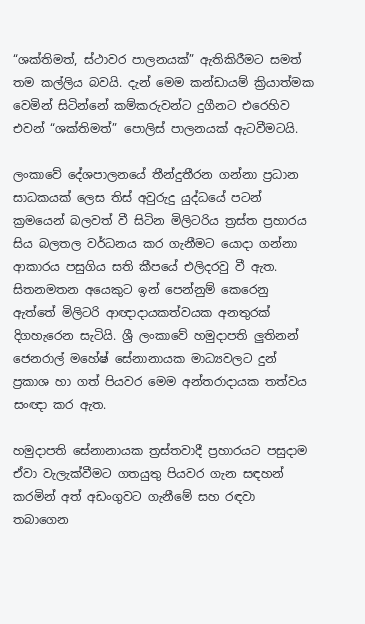“ශක්තිමත්, ස්ථාවර පාලනයක්” ඇතිකිරීමට සමත් තම කල්ලිය බවයි. දැන් මෙම කන්ඩායම් ක්‍රියාත්මක වෙමින් සිටින්නේ කම්කරුවන්ට දුගීනට එරෙහිව එවන් “ශක්තිමත්” පොලිස් පාලනයක් ඇටවීමටයි.

ලංකාවේ දේශපාලනයේ තීන්දුතීරන ගන්නා ප්‍රධාන සාධකයක් ලෙස තිස් අවුරුදු යුද්ධයේ පටන් ක්‍රමයෙන් බලවත් වී සිටින මිලිටරිය ත්‍රස්ත ප්‍රහාරය සිය බලතල වර්ධනය කර ගැනීමට යොදා ගන්නා ආකාරය පසුගිය සති කීපයේ එලිදරවු වී ඇත. සිතනමතන අයෙකුට ඉන් පෙන්නුම් කෙරෙනු ඇත්තේ මිලිටරි ආඥාදායකත්වයක අනතුරක් දිගහැරෙන සැටියි. ශ්‍රී ලංකාවේ හමුදාපති ලුතිනන් ජෙනරාල් මහේෂ් සේනානායක මාධ්‍යවලට දුන් ප්‍රකාශ හා ගත් පියවර මෙම අන්තරාදායක තත්වය සංඥා කර ඇත.

හමුදාපති සේනානායක ත්‍රස්තවාදී ප්‍රහාරයට පසුදාම ඒවා වැලැක්වීමට ගතයුතු පියවර ගැන සඳහන් කරමින් අත් අඩංගුවට ගැනීමේ සහ රඳවා තබාගෙන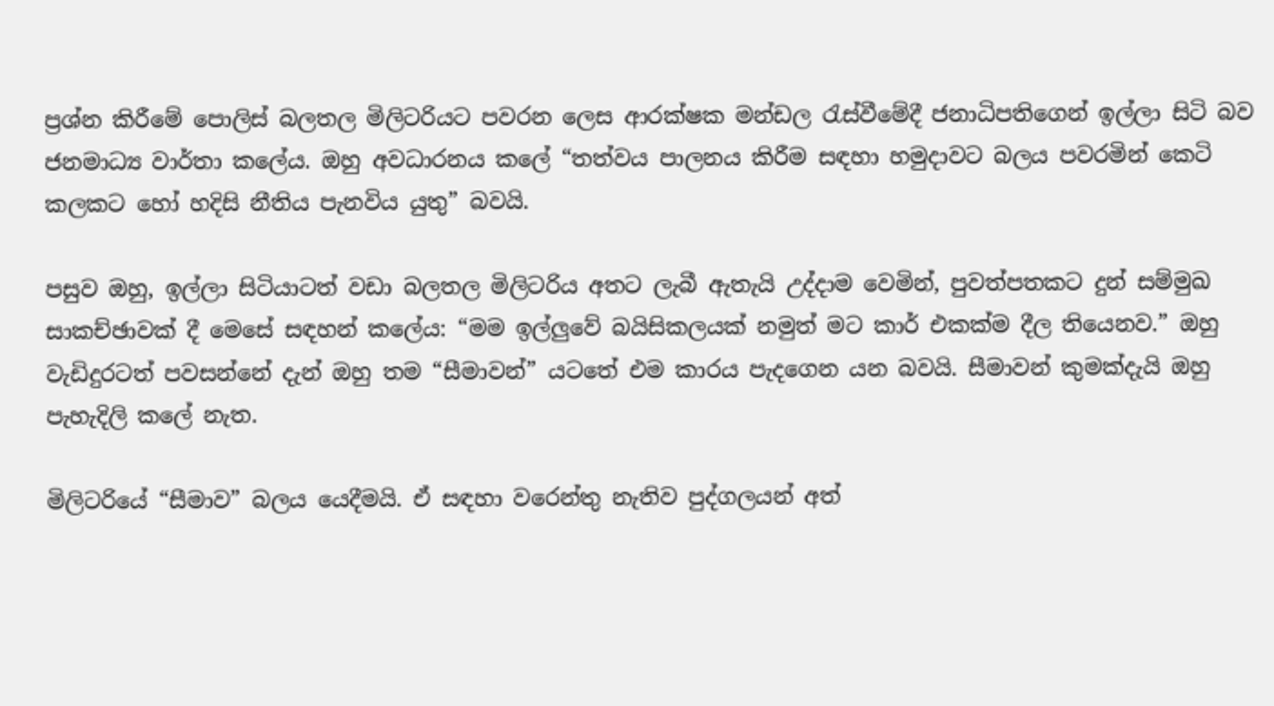ප්‍රශ්න කිරීමේ පොලිස් බලතල මිලිටරියට පවරන ලෙස ආරක්ෂක මන්ඩල රැස්වීමේදී ජනාධිපතිගෙන් ඉල්ලා සිටි බව ජනමාධ්‍ය වාර්තා කලේය. ඔහු අවධාරනය කලේ “තත්වය පාලනය කිරීම සඳහා හමුදාවට බලය පවරමින් කෙටි කලකට හෝ හදිසි නීතිය පැනවිය යුතු” බවයි.

පසුව ඔහු, ඉල්ලා සිටියාටත් වඩා බලතල මිලිටරිය අතට ලැබී ඇතැයි උද්දාම වෙමින්, පුවත්පතකට දුන් සම්මුඛ සාකච්ඡාවක් දී මෙසේ සඳහන් කලේය: “මම ඉල්ලුවේ බයිසිකලයක් නමුත් මට කාර් එකක්ම දීල තියෙනව.” ඔහු වැඩිදුරටත් පවසන්නේ දැන් ඔහු තම “සීමාවන්” යටතේ එම කාරය පැදගෙන යන බවයි. සීමාවන් කුමක්දැයි ඔහු පැහැදිලි කලේ නැත.

මිලිටරියේ “සීමාව” බලය යෙදීමයි. ඒ සඳහා වරෙන්තු නැතිව පුද්ගලයන් අත්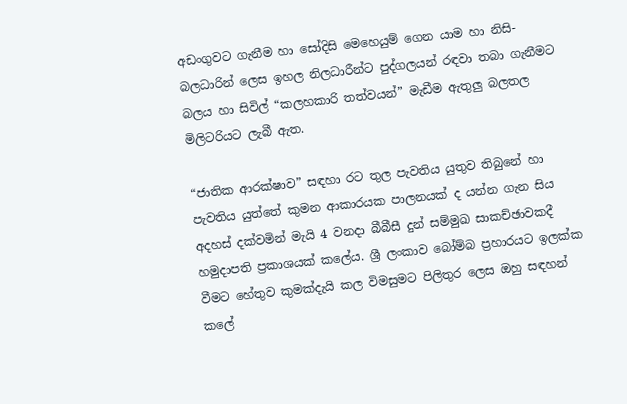අඩංගුවට ගැනීම හා සෝදිසි මෙහෙයුම් ගෙන යාම හා නිසි-බලධාරින් ලෙස ඉහල නිලධාරීන්ට පුද්ගලයන් රඳවා තබා ගැනීමට බලය හා සිවිල් “කලහකාරි තත්වයන්” මැඩීම ඇතුලු බලතල මිලිටරියට ලැබී ඇත.

“ජාතික ආරක්ෂාව” සඳහා රට තුල පැවතිය යුතුව තිබුනේ හා පැවතිය යුත්තේ කුමන ආකාරයක පාලනයක් ද යන්න ගැන සිය අදහස් දක්වමින් මැයි 4 වනදා බීබීසී දුන් සම්මුඛ සාකච්ඡාවකදී හමුදාපති ප්‍රකාශයක් කලේය. ශ්‍රී ලංකාව බෝම්බ ප්‍රහාරයට ඉලක්ක වීමට හේතුව කුමක්දැයි කල විමසුමට පිලිතුර ලෙස ඔහු සඳහන් කලේ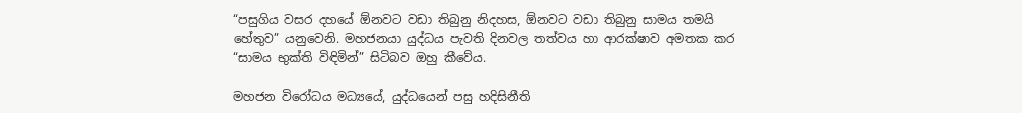“පසුගිය වසර දහයේ ඕනවට වඩා තිබුනු නිදහස, ඕනවට වඩා තිබුනු සාමය තමයි හේතුව” යනුවෙනි. මහජනයා යුද්ධය පැවති දිනවල තත්වය හා ආරක්ෂාව අමතක කර “සාමය භුක්ති විඳිමින්” සිටිබව ඔහු කීවේය.

මහජන විරෝධය මධ්‍යයේ, යුද්ධයෙන් පසු හදිසිනීති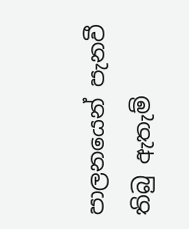පාලනයෙන් පැනවී තිබු ඇතැම්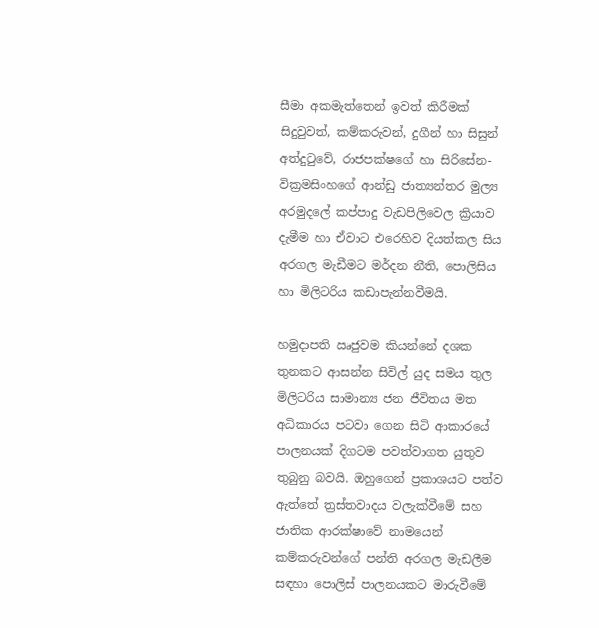සීමා අකමැත්තෙන් ඉවත් කිරීමක් සිදුවුවත්, කම්කරුවන්, දුගීන් හා සිසුන් අත්දුටුවේ, රාජපක්ෂගේ හා සිරිසේන-වික්‍රමසිංහගේ ආන්ඩු ජාත්‍යන්තර මුල්‍ය අරමුදලේ කප්පාදු වැඩපිලිවෙල ක්‍රියාව දැමීම හා ඒවාට එරෙහිව දියත්කල සිය අරගල මැඩීමට මර්දන නීති, පොලිසිය හා මිලිටරිය කඩාපැන්නවීමයි.

හමුදාපති ඍජුවම කියන්නේ දශක තුනකට ආසන්න සිවිල් යුද සමය තුල මිලිටරිය සාමාන්‍ය ජන ජීවිතය මත අධිකාරය පටවා ගෙන සිටි ආකාරයේ පාලනයක් දිගටම පවත්වාගත යුතුව තුබුනු බවයි. ඔහුගෙන් ප්‍රකාශයට පත්ව ඇත්තේ ත්‍රස්තවාදය වලැක්වීමේ සහ ජාතික ආරක්ෂාවේ නාමයෙන් කම්කරුවන්ගේ පන්ති අරගල මැඩලීම සඳහා පොලිස් පාලනයකට මාරුවීමේ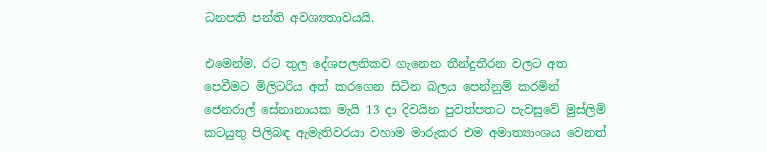ධනපති පන්ති අවශ්‍යතාවයයි.

එමෙන්ම, රට තුල දේශපලනිකව ගැනෙන තීන්දුතීරන වලට අත පෙවීමට මිලිටරිය අත් කරගෙන සිටින බලය පෙන්නුම් කරමින් ජෙනරාල් සේනානායක මැයි 13 දා දිවයින පුවත්පතට පැවසුවේ මුස්ලිම් කටයුතු පිලිබඳ ඇමැතිවරයා වහාම මාරුකර එම අමාත්‍යාංශය වෙනත්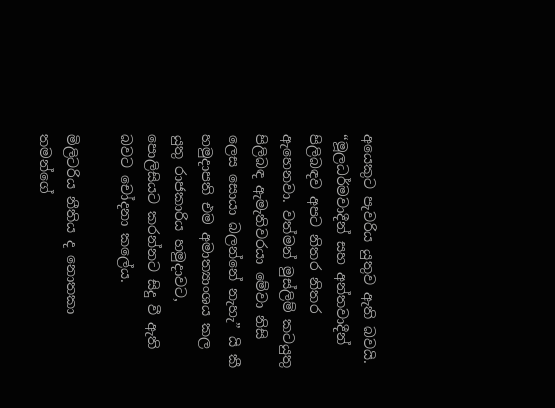අයෙකුට පැවරිය යුතුව ඇති බවයි. “මූලධර්මවාදීන් සහ අන්තවාදීන් පිලිබඳව අපට නිතර නිතර ඇහෙනවා. වත්මන් මුස්ලිම් කටයුතු පිලිබඳ ඇමැතිවරයා මේවා නිසි ලෙස සොයා බලන්නේ නැහැ” යි කී හමුදාපති එම අමාත්‍යාංශය කල යුතු රාජකාරිය හමුදාවට, පොලිසියට කරන්නට සිදු වී ඇති බවට චෝදනා කලේය.

මිලිටරිය නීතිය ද නොතකා තමන්ගේ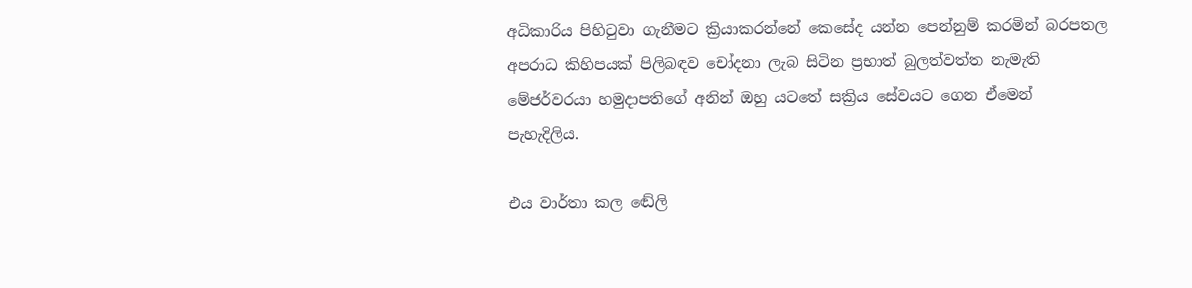අධිකාරිය පිහිටුවා ගැනීමට ක්‍රියාකරන්නේ කෙසේද යන්න පෙන්නුම් කරමින් බරපතල අපරාධ කිහිපයක් පිලිබඳව චෝදනා ලැබ සිටින ප්‍රභාත් බුලත්වත්ත නැමැති මේජර්වරයා හමුදාපතිගේ අනින් ඔහු යටතේ සක්‍රිය සේවයට ගෙන ඒමෙන් පැහැදිලිය.

එය වාර්තා කල ඬේලි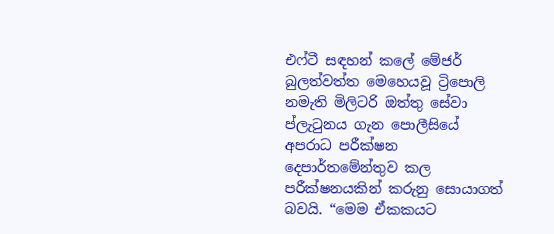එෆ්ටී සඳහන් කලේ මේජර් බුලත්වත්ත මෙහෙයවූ ට්‍රිපොලි නමැති මිලිටරි ඔත්තු සේවා ප්ලැටුනය ගැන පොලීසියේ අපරාධ පරීක්ෂන දෙපාර්තමේන්තුව කල පරීක්ෂනයකින් කරුනු සොයාගත් බවයි. “මෙම ඒකකයට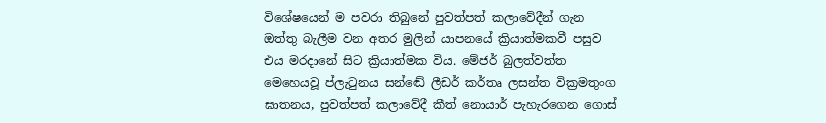විශේෂයෙන් ම පවරා තිබුනේ පුවත්පත් කලාවේදීන් ගැන ඔත්තු බැලීම වන අතර මුලින් යාපනයේ ක්‍රියාත්මකවී පසුව එය මරදානේ සිට ක්‍රියාත්මක විය. මේජර් බුලත්වත්ත මෙහෙයවූ ප්ලැටුනය සන්ඬේ ලීඩර් කර්තෘ ලසන්ත වික්‍රමතුංග ඝාතනය, පුවත්පත් කලාවේදී කීත් නොයාර් පැහැරගෙන ගොස්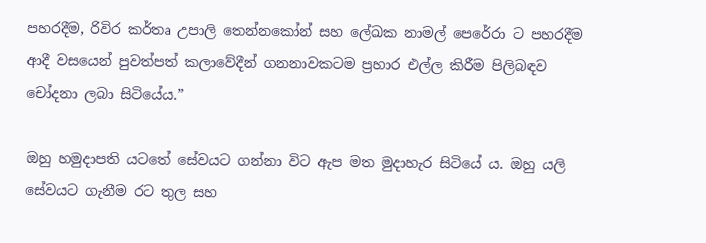පහරදීම, රිවිර කර්තෘ උපාලි තෙන්නකෝන් සහ ලේඛක නාමල් පෙරේරා ට පහරදීම ආදී වසයෙන් පුවත්පත් කලාවේදීන් ගනනාවකටම ප්‍රහාර එල්ල කිරීම පිලිබඳව චෝදනා ලබා සිටියේය.”

ඔහු හමුදාපති යටතේ සේවයට ගන්නා විට ඇප මත මුදාහැර සිටියේ ය. ඔහු යලි සේවයට ගැනීම රට තුල සහ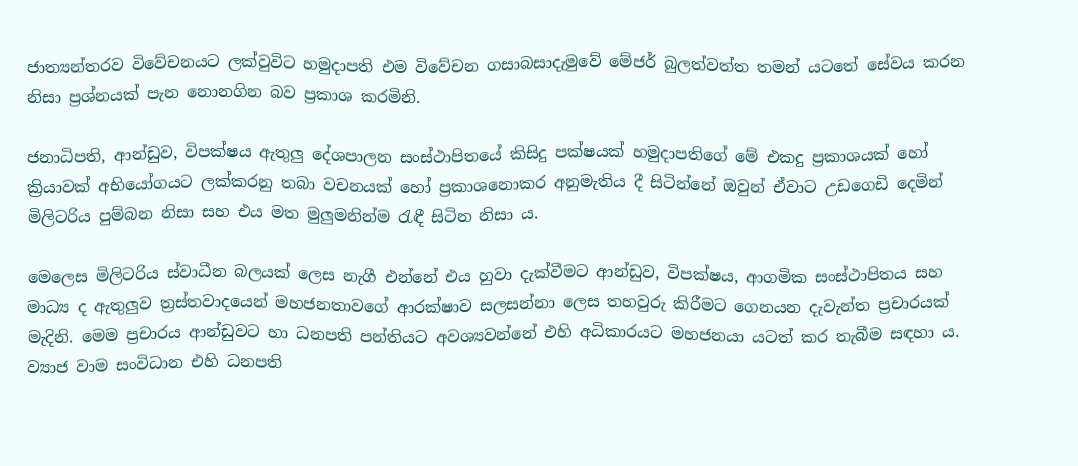ජාත්‍යන්තරව විවේචනයට ලක්වුවිට හමුදාපති එම විවේචන ගසාබසාදැමුවේ මේජර් බුලත්වත්ත තමන් යටතේ සේවය කරන නිසා ප්‍රශ්නයක් පැන නොනගින බව ප්‍රකාශ කරමිනි.

ජනාධිපති, ආන්ඩුව, විපක්ෂය ඇතුලු දේශපාලන සංස්ථාපිතයේ කිසිදු පක්ෂයක් හමුදාපතිගේ මේ එකදු ප්‍රකාශයක් හෝ ක්‍රියාවක් අභියෝගයට ලක්කරනු තබා වචනයක් හෝ ප්‍රකාශනොකර අනුමැතිය දී සිටින්නේ ඔවුන් ඒවාට උඩගෙඩි දෙමින් මිලිටරිය පුම්බන නිසා සහ එය මත මුලුමනින්ම රැඳී සිටින නිසා ය.

මෙලෙස මිලිටරිය ස්වාධීන බලයක් ලෙස නැගී එන්නේ එය හුවා දැක්වීමට ආන්ඩුව, විපක්ෂය, ආගමික සංස්ථාපිතය සහ මාධ්‍ය ද ඇතුලුව ත්‍රස්තවාදයෙන් මහජනතාවගේ ආරක්ෂාව සලසන්නා ලෙස තහවුරු කිරීමට ගෙනයන දැවැන්ත ප්‍රචාරයක් මැදිනි. මෙම ප්‍රචාරය ආන්ඩුවට හා ධනපති පන්තියට අවශ්‍යවන්නේ එහි අධිකාරයට මහජනයා යටත් කර තැබීම සඳහා ය. ව්‍යාජ වාම සංවිධාන එහි ධනපති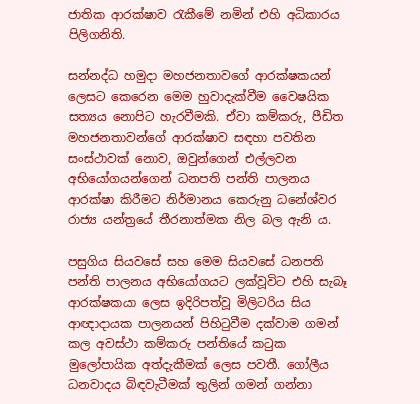ජාතික ආරක්ෂාව රැකීමේ නමින් එහි අධිකාරය පිලිගනිති.

සන්නද්ධ හමුදා මහජනතාවගේ ආරක්ෂකයන් ලෙසට කෙරෙන මෙම හුවාදැක්වීම වෛෂයික සත්‍යය නොපිට හැරවීමකි. ඒවා කම්කරු, පීඩිත මහජනතාවන්ගේ ආරක්ෂාව සඳහා පවතින සංස්ථාවක් නොව, ඔවුන්ගෙන් එල්ලවන අභියෝගයන්ගෙන් ධනපති පන්ති පාලනය ආරක්ෂා කිරීමට නිර්මානය කෙරුනු ධනේශ්වර රාජ්‍ය යන්ත්‍රයේ තීරනාත්මක නිල බල ඇනි ය.

පසුගිය සියවසේ සහ මෙම සියවසේ ධනපති පන්ති පාලනය අභියෝගයට ලක්වූවිට එහි සැබෑ ආරක්ෂකයා ලෙස ඉදිරිපත්වූ මිලිටරිය සිය ආඥාදායක පාලනයන් පිහිටුවීම දක්වාම ගමන් කල අවස්ථා කම්කරු පන්තියේ කටුක මුලෝපායික අත්දැකීමක් ලෙස පවතී. ගෝලීය ධනවාදය බිඳවැටීමක් තුලින් ගමන් ගන්නා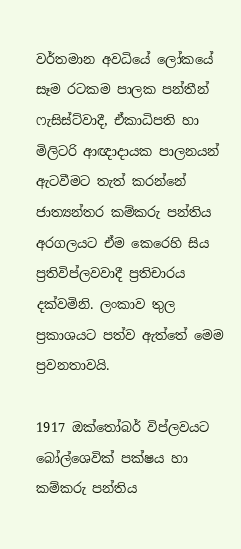වර්තමාන අවධියේ ලෝකයේ සෑම රටකම පාලක පන්තීන් ෆැසිස්ට්වාදී, ඒකාධිපති හා මිලිටරි ආඥාදායක පාලනයන් ඇටවීමට තැත් කරන්නේ ජාත්‍යන්තර කම්කරු පන්තිය අරගලයට ඒම කෙරෙහි සිය ප්‍රතිවිප්ලවවාදී ප්‍රතිචාරය දක්වමිනි. ලංකාව තුල ප්‍රකාශයට පත්ව ඇත්තේ මෙම ප්‍රවනතාවයි.

1917 ඔක්තෝබර් විප්ලවයට බෝල්ශෙවික් පක්ෂය හා කම්කරු පන්තිය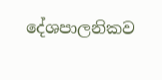දේශපාලනිකව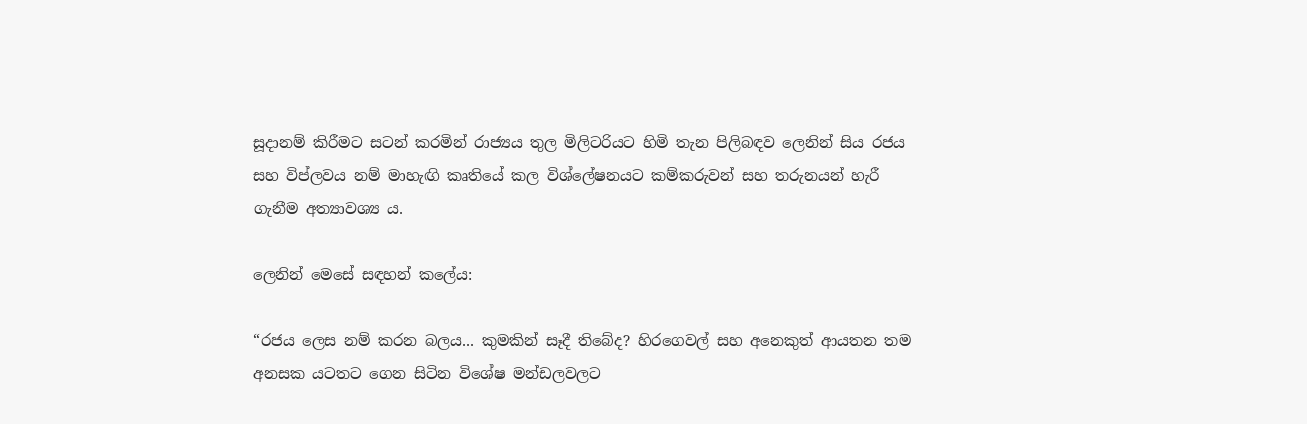සූදානම් කිරීමට සටන් කරමින් රාජ්‍යය තුල මිලිටරියට හිමි තැන පිලිබඳව ලෙනින් සිය රජය සහ විප්ලවය නම් මාහැඟි කෘතියේ කල විශ්ලේෂනයට කම්කරුවන් සහ තරුනයන් හැරී ගැනීම අත්‍යාවශ්‍ය ය.

ලෙනින් මෙසේ සඳහන් කලේය:

“රජය ලෙස නම් කරන බලය... කුමකින් සෑදී තිබේද? හිරගෙවල් සහ අනෙකුත් ආයතන තම අනසක යටතට ගෙන සිටින විශේෂ මන්ඩලවලට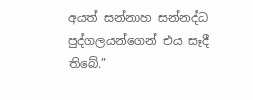අයත් සන්නාහ සන්නද්ධ පුද්ගලයන්ගෙන් එය සෑදී තිබේ.”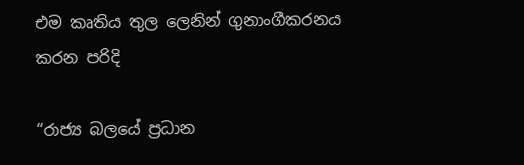එම කෘතිය තුල ලෙනින් ගුනාංගීකරනය කරන පරිදි

“රාජ්‍ය බලයේ ප්‍රධාන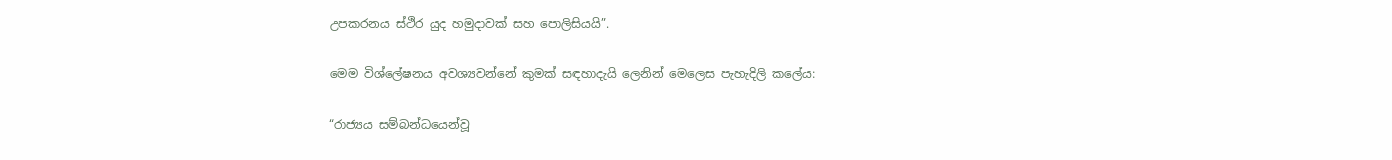උපකරනය ස්ථිර යුද හමුදාවක් සහ පොලිසියයි”.

මෙම විශ්ලේෂනය අවශ්‍යවන්නේ කුමක් සඳහාදැයි ලෙනින් මෙලෙස පැහැදිලි කලේය:

“රාජ්‍යය සම්බන්ධයෙන්වූ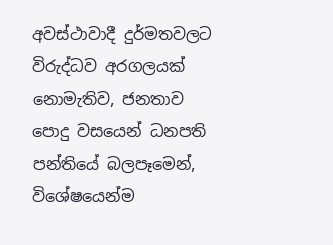අවස්ථාවාදී දුර්මතවලට විරුද්ධව අරගලයක් නොමැතිව, ජනතාව පොදු වසයෙන් ධනපති පන්තියේ බලපෑමෙන්, විශේෂයෙන්ම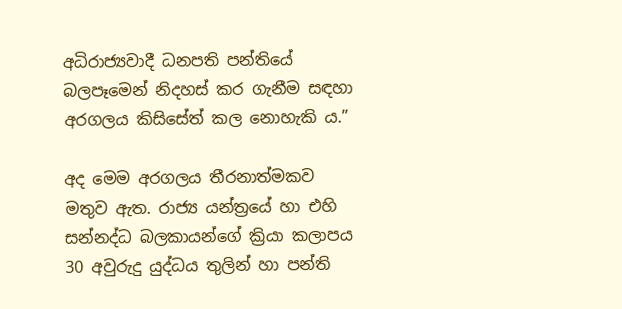අධිරාජ්‍යවාදී ධනපති පන්තියේ බලපෑමෙන් නිදහස් කර ගැනීම සඳහා අරගලය කිසිසේත් කල නොහැකි ය.”

අද මෙම අරගලය තීරනාත්මකව මතුව ඇත. රාජ්‍ය යන්ත්‍රයේ හා එහි සන්නද්ධ බලකායන්ගේ ක්‍රියා කලාපය 30 අවුරුදු යුද්ධය තුලින් හා පන්ති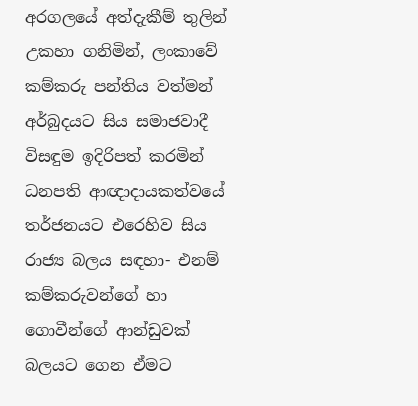අරගලයේ අත්දැකීම් තුලින් උකහා ගනිමින්, ලංකාවේ කම්කරු පන්තිය වත්මන් අර්බුදයට සිය සමාජවාදී විසඳුම ඉදිරිපත් කරමින් ධනපති ආඥාදායකත්වයේ තර්ජනයට එරෙහිව සිය රාජ්‍ය බලය සඳහා- එනම් කම්කරුවන්ගේ හා ගොවීන්ගේ ආන්ඩුවක් බලයට ගෙන ඒමට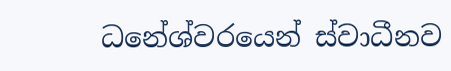ධනේශ්වරයෙන් ස්වාධීනව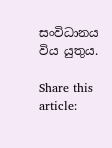සංවිධානය විය යුතුය.

Share this article: